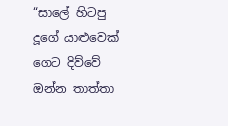“සාලේ හිටපු දූගේ යාළුවෙක් ගෙට දිව්වේ ඔන්න තාත්තා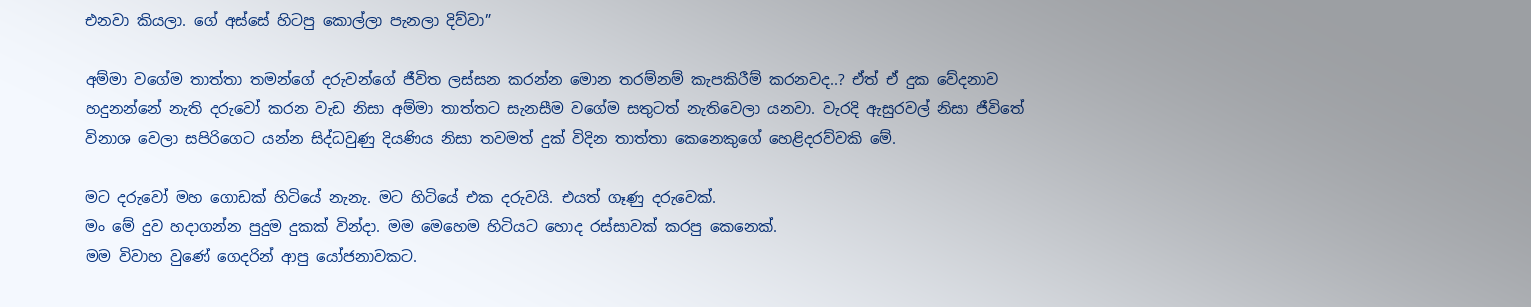එනවා කියලා. ගේ අස්සේ හිටපු කොල්ලා පැනලා දිව්වා”

අම්මා වගේම තාත්තා තමන්ගේ දරුවන්ගේ ජීවිත ලස්සන කරන්න මොන තරම්නම් කැපකිරීම් කරනවද..? ඒත් ඒ දුක වේදනාව හදුනන්නේ නැති දරුවෝ කරන වැඩ නිසා අම්මා තාත්තට සැනසීම වගේම සතුටත් නැතිවෙලා යනවා. වැරදි ඇසුරවල් නිසා ජීවිතේ විනාශ වෙලා සපිරිගෙට යන්න සිද්ධවුණු දියණිය නිසා තවමත් දුක් විදින තාත්තා කෙනෙකුගේ හෙළිදරව්වකි මේ.

මට දරුවෝ මහ ගොඩක් හිටියේ නැනැ. මට හිටියේ එක දරුවයි. එයත් ගෑණු දරුවෙක්.
මං මේ දුව හදාගන්න පුදුම දුකක් වින්දා. මම මෙහෙම හිටියට හොද රස්සාවක් කරපු කෙනෙක්.
මම විවාහ වුණේ ගෙදරින් ආපු යෝජනාවකට.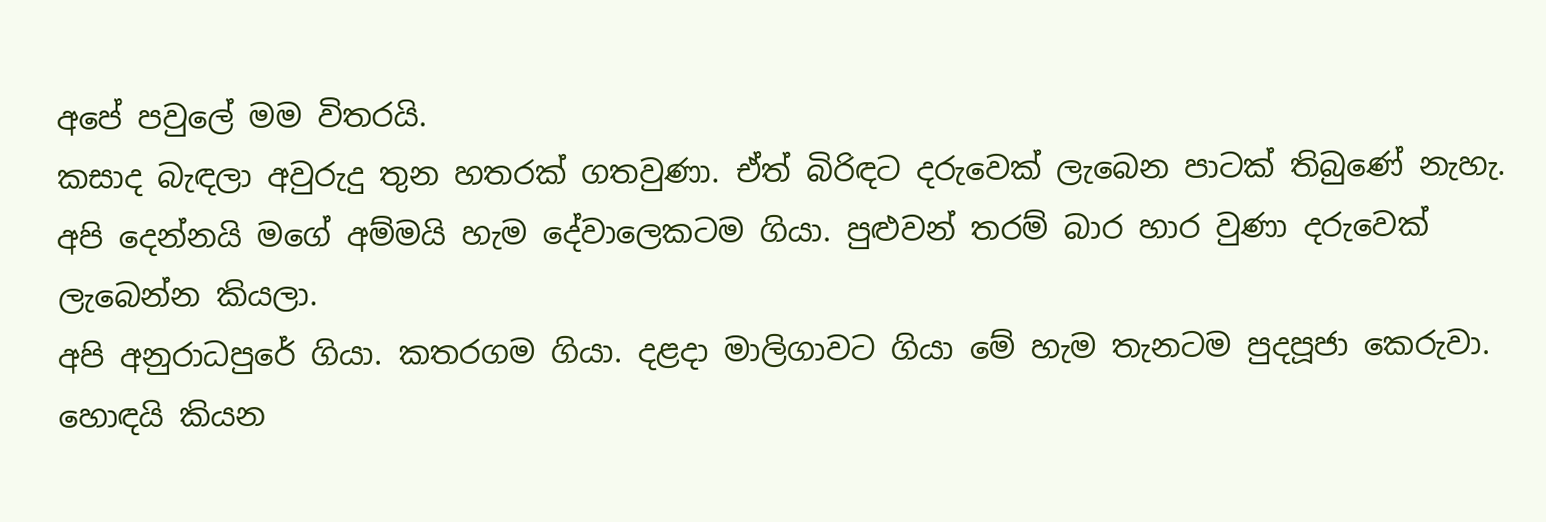අපේ පවුලේ මම විතරයි.
කසාද බැඳලා අවුරුදු තුන හතරක් ගතවුණා. ඒත් බිරිඳට දරුවෙක් ලැබෙන පාටක් තිබුණේ නැහැ.
අපි දෙන්නයි මගේ අම්මයි හැම දේවාලෙකටම ගියා. පුළුවන් තරම් බාර හාර වුණා දරුවෙක් ලැබෙන්න කියලා.
අපි අනුරාධපුරේ ගියා. කතරගම ගියා. දළදා මාලිගාවට ගියා මේ හැම තැනටම පුදපූජා කෙරුවා.
හොඳයි කියන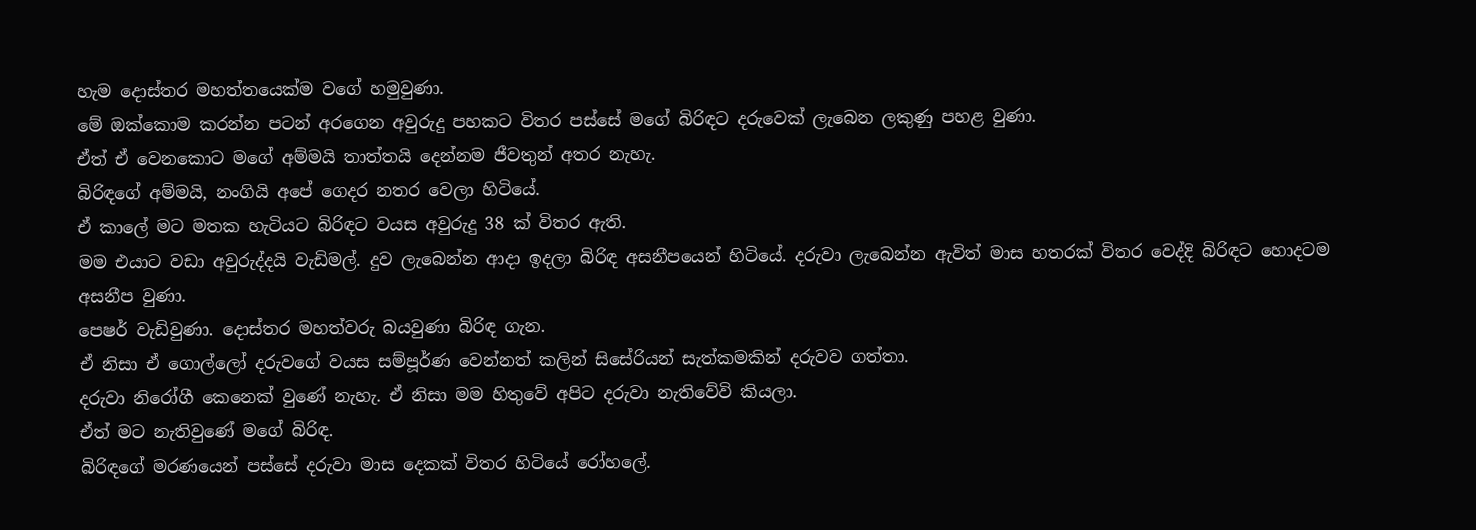හැම දොස්තර මහත්තයෙක්ම වගේ හමුවුණා.
මේ ඔක්කොම කරන්න පටන් අරගෙන අවුරුදු පහකට විතර පස්සේ මගේ බිරිඳට දරුවෙක් ලැබෙන ලකුණු පහළ වුණා.
ඒත් ඒ වෙනකොට මගේ අම්මයි තාත්තයි දෙන්නම ජීවතුන් අතර නැහැ.
බිරිඳගේ අම්මයි, නංගියි අපේ ගෙදර නතර වෙලා හිටියේ.
ඒ කාලේ මට මතක හැටියට බිරිඳට වයස අවුරුදු 38 ක් විතර ඇති.
මම එයාට වඩා අවුරුද්දයි වැඩිමල්. දුව ලැබෙන්න ආදා ඉදලා බිරිඳ අසනීපයෙන් හිටියේ. දරුවා ලැබෙන්න ඇවිත් මාස හතරක් විතර වෙද්දි බිරිඳට හොදටම අසනීප වුණා.
පෙෂර් වැඩිවුණා. දොස්තර මහත්වරු බයවුණා බිරිඳ ගැන.
ඒ නිසා ඒ ගොල්ලෝ දරුවගේ වයස සම්පූර්ණ වෙන්නත් කලින් සිසේරියන් සැත්කමකින් දරුවව ගත්තා.
දරුවා නිරෝගී කෙනෙක් වුණේ නැහැ. ඒ නිසා මම හිතුවේ අපිට දරුවා නැතිවේවි කියලා.
ඒත් මට නැතිවුණේ මගේ බිරිඳ.
බිරිඳගේ මරණයෙන් පස්සේ දරුවා මාස දෙකක් විතර හිටියේ රෝහලේ.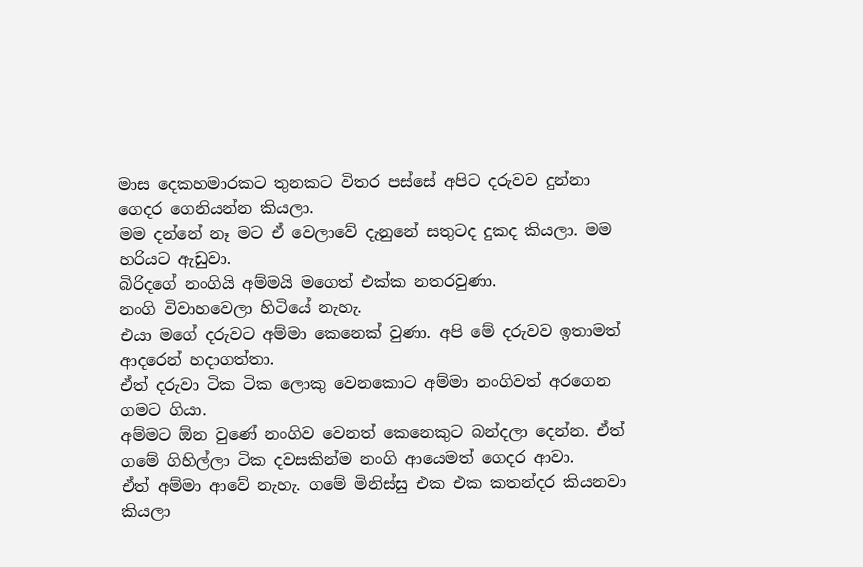මාස දෙකහමාරකට තුනකට විතර පස්සේ අපිට දරුවව දුන්නා ගෙදර ගෙනියන්න කියලා.
මම දන්නේ නෑ මට ඒ වෙලාවේ දැනුනේ සතුටද දුකද කියලා. මම හරියට ඇඩුවා.
බිරිදගේ නංගියි අම්මයි මගෙත් එක්ක නතරවුණා.
නංගි විවාහවෙලා හිටියේ නැහැ.
එයා මගේ දරුවට අම්මා කෙනෙක් වුණා. අපි මේ දරුවව ඉතාමත් ආදරෙන් හදාගත්තා.
ඒත් දරුවා ටික ටික ලොකු වෙනකොට අම්මා නංගිවත් අරගෙන ගමට ගියා.
අම්මට ඕන වුණේ නංගිව වෙනත් කෙනෙකුට බන්දලා දෙන්න. ඒත් ගමේ ගිහිල්ලා ටික දවසකින්ම නංගි ආයෙමත් ගෙදර ආවා.
ඒත් අම්මා ආවේ නැහැ. ගමේ මිනිස්සු එක එක කතන්දර කියනවා කියලා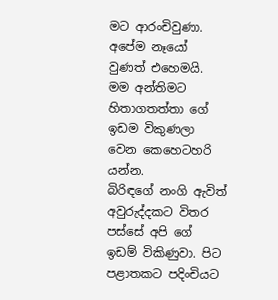මට ආරංචිවුණා. අපේම නෑයෝ වුණත් එහෙමයි. මම අන්තිමට හිතාගතත්තා ගේ ඉඩම විකුණලා වෙන කෙහෙටහරි යන්න.
බිරිඳගේ නංගි ඇවිත් අවුරුද්දකට විතර පස්සේ අපි ගේ ඉඩම් විකිණුවා. පිට පළාතකට පදිංචියට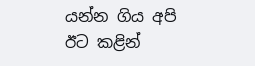යන්න ගිය අපි ඊට කළින්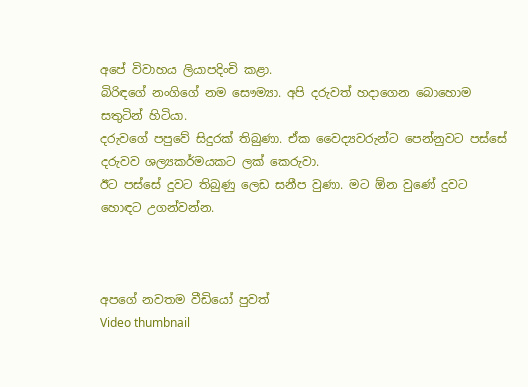අපේ විවාහය ලියාපදිංචි කළා.
බිරිඳගේ නංගිගේ නම සෞම්‍යා. අපි දරුවත් හදාගෙන බොහොම සතුටින් හිටියා.
දරුවගේ පපුවේ සිදුරක් තිබුණා. ඒක වෛද්‍යවරුන්ට පෙන්නුවට පස්සේ දරුවව ශල්‍යකර්මයකට ලක් කෙරුවා.
ඊට පස්සේ දුවට තිබුණු ලෙඩ සනීප වුණා. මට ඕන වුණේ දුවට හොඳට උගන්වන්න.



අපගේ නවතම වීඩියෝ පුවත්
Video thumbnail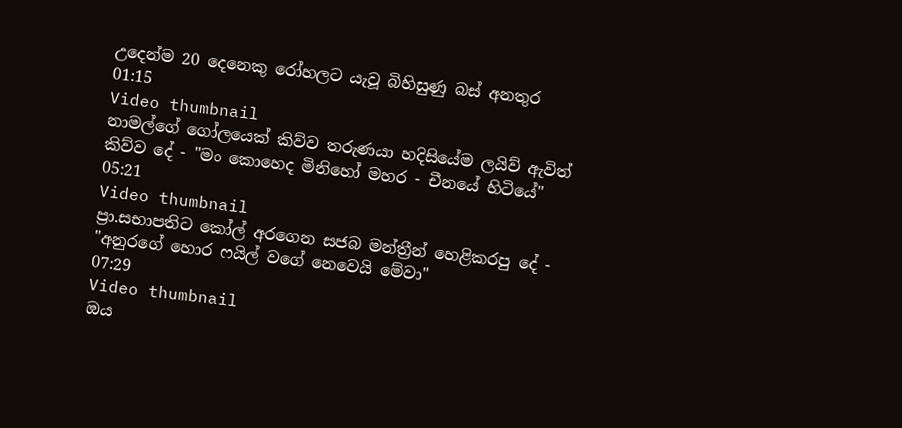උදෙන්ම 20 දෙනෙකු රෝහලට යැවූ බිහිසුණු බස් අනතුර
01:15
Video thumbnail
නාමල්ගේ ගෝලයෙක් කිව්ව තරුණයා හදිසියේම ලයිව් ඇවිත් කිව්ව දේ - "මං කොහෙද මිනිහෝ මහර - චීනයේ හිටියේ"
05:21
Video thumbnail
ප්‍රා.සභාපතිට කෝල් අරගෙන සජබ මන්ත්‍රීන් හෙළිකරපු දේ - "අනුරගේ හොර ෆයිල් වගේ නෙවෙයි මේවා"
07:29
Video thumbnail
ඔය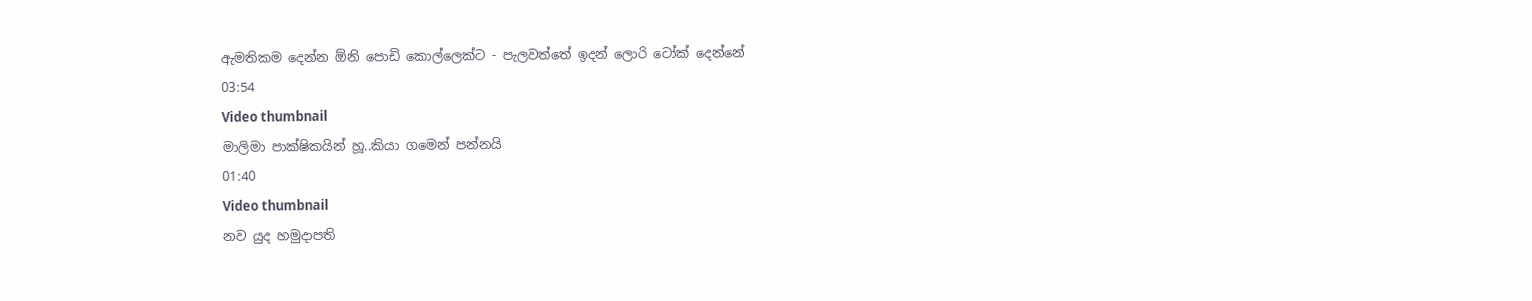ඇමතිකම දෙන්න ඕනි පොඩි කොල්ලෙක්ට - පැලවත්තේ ඉදන් ලොරි ටෝක් දෙන්නේ
03:54
Video thumbnail
මාලිමා පාක්ෂිකයින් හූ..කියා ගමෙන් පන්නයි
01:40
Video thumbnail
නව යුද හමුදාපති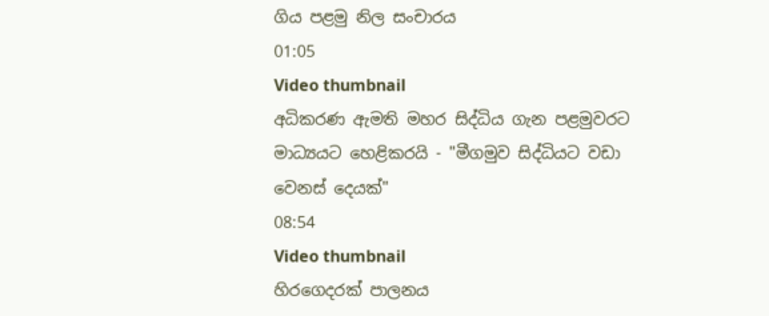ගිය පළමු නිල සංචාරය
01:05
Video thumbnail
අධිකරණ ඇමති මහර සිද්ධිය ගැන පළමුවරට මාධ්‍යයට හෙළිකරයි - "මීගමුව සිද්ධියට වඩා වෙනස් දෙයක්"
08:54
Video thumbnail
හිරගෙදරක් පාලනය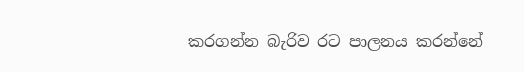කරගන්න බැරිව රට පාලනය කරන්නේ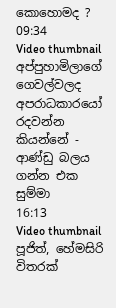කොහොමද ?
09:34
Video thumbnail
අප්පුහාමිලාගේ ගෙවල්වලද අපරාධකාරයෝ රදවන්න කියන්නේ - ආණ්ඩු බලය ගන්න එක සුම්මා
16:13
Video thumbnail
පූජිත්, හේමසිරි විතරක්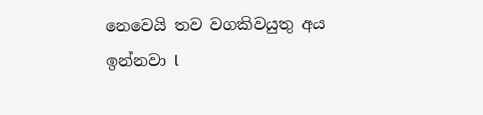නෙවෙයි තව වගකිවයුතු අය ඉන්නවා l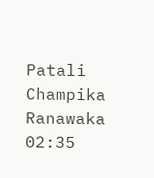Patali Champika Ranawaka
02:35